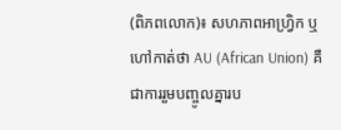(ពិភពលោក)៖ សហភាពអាហ្រ្វិក ឬហៅកាត់ថា AU (African Union) គឺជាការរួមបញ្ចូលគ្នារប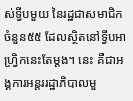ស់ទ្វីបមួយ នៃរដ្ឋជាសមាជិកចំនួន៥៥ ដែលស្ថិតនៅទ្វីបអាហ្វ្រិកនេះតែម្តង។ នេះ គឺជាអង្គការអន្តររដ្ឋាភិបាលមួ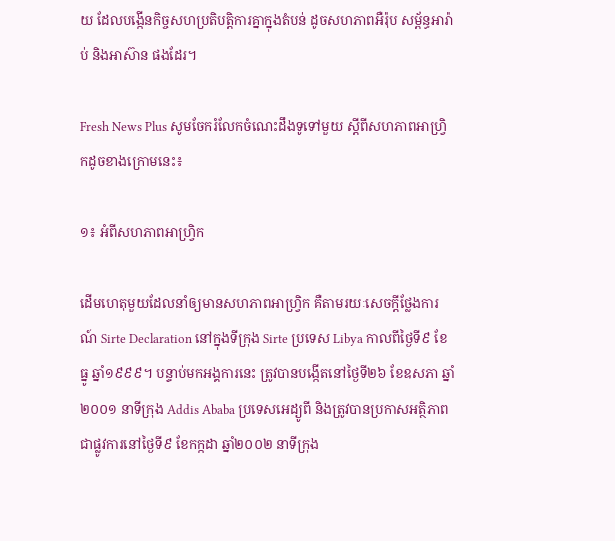យ ដែលបង្កើនកិច្ចសហប្រតិបត្តិការគ្នាក្នុងតំបន់ ដូចសហភាពអឺរ៉ុប សម្ព័ន្ធអារ៉ាប់ និងអាស៊ាន ផងដែរ។

Fresh News Plus សូមចែករំលែកចំណេះដឹងទូទៅមួយ ស្តីពីសហភាពអាហ្វ្រិកដូចខាងក្រោមនេះ៖

១៖ អំពីសហភាពអាហ្រ្វិក

ដើមហេតុមួយដែលនាំឲ្យមានសហភាពអាហ្វ្រិក គឺតាមរយៈសេចក្តីថ្លែងការណ៍ Sirte Declaration នៅក្នុងទីក្រុង Sirte ប្រទេស Libya កាលពីថ្ងៃទី៩ ខែធ្នូ ឆ្នាំ១៩៩៩។ បន្ទាប់មកអង្គការនេះ ត្រូវបានបង្កើតនៅថ្ងៃទី២៦ ខែឧសភា ឆ្នាំ២០០១ នាទីក្រុង Addis Ababa ប្រទេសអេដ្យូពី និងត្រូវបានប្រកាសអត្ថិភាពជាផ្លូវការនៅថ្ងៃទី៩ ខែកក្កដា ឆ្នាំ២០០២ នាទីក្រុង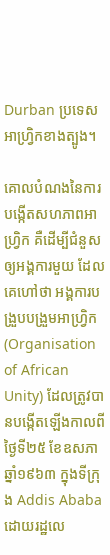Durban ប្រទេសអាហ្វ្រិកខាងត្បូង។

គោលបំណងនៃការបង្កើតសហភាពអាហ្វ្រិក គឺដើម្បីជំនួសឲ្យអង្គការមួយ ដែលគេហៅថា អង្គការបង្រួបបង្រួមអាហ្វ្រិក (Organisation of African Unity) ដែលត្រូវបានបង្កើតឡើងកាលពីថ្ងៃទី២៥ ខែឧសភា ឆ្នាំ១៩៦៣ ក្នុងទីក្រុង Addis Ababa ដោយរដ្ឋលេ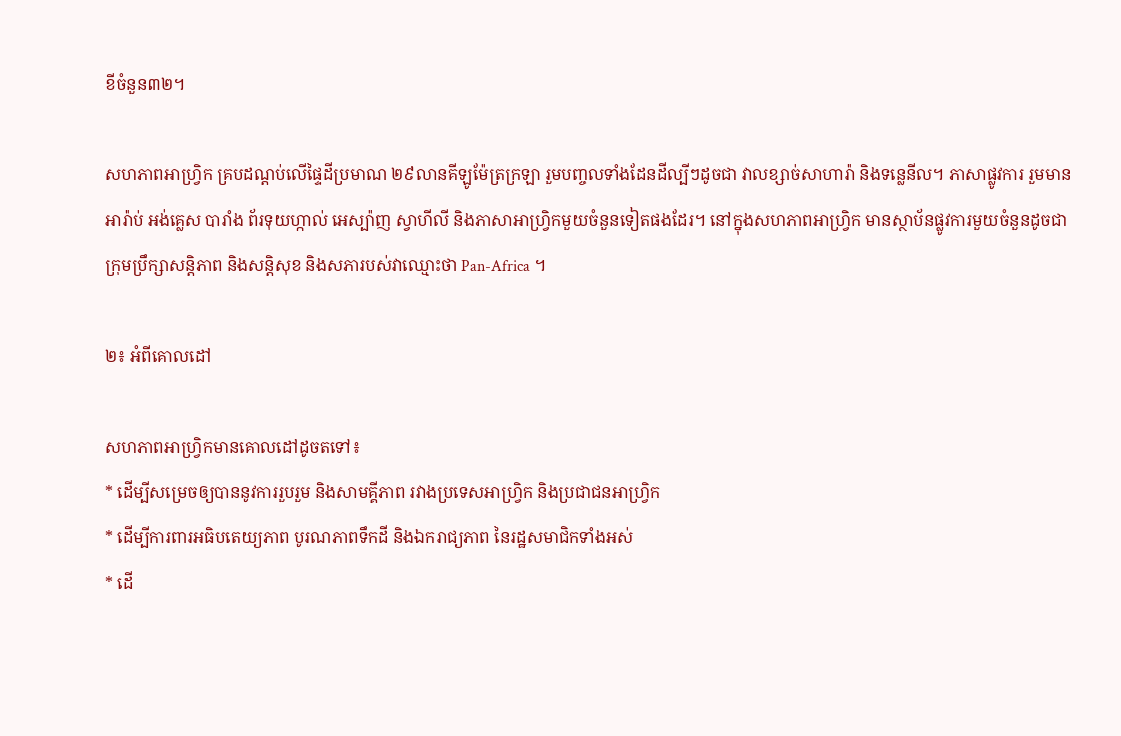ខីចំនួន៣២។

សហភាពអាហ្រ្វិក គ្របដណ្តប់លើផ្ទៃដីប្រមាណ ២៩លានគីឡូម៉ែត្រក្រឡា រួមបញ្ចលទាំងដែនដីល្បីៗដូចជា វាលខ្សាច់សាហារ៉ា និងទន្លេនីល។ ភាសាផ្លូវការ រួមមាន អារ៉ាប់ អង់គ្លេស បារាំង ព័រទុយហ្កាល់ អេស្ប៉ាញ ស្វាហីលី និងភាសាអាហ្វ្រិកមួយចំនួនទៀតផងដែរ។ នៅក្នុងសហភាពអាហ្រ្វិក មានស្ថាប័នផ្លូវការមួយចំនួនដូចជា ក្រុមប្រឹក្សាសន្តិភាព និងសន្តិសុខ និងសភារបស់វាឈ្មោះថា Pan-Africa ។

២៖ អំពីគោលដៅ

សហភាពអាហ្វ្រិកមានគោលដៅដូចតទៅ៖
* ដើម្បីសម្រេចឲ្យបាននូវការរួបរួម និងសាមគ្គីភាព រវាងប្រទេសអាហ្រ្វិក និងប្រជាជនអាហ្រ្វិក
* ដើម្បីការពារអធិបតេយ្យភាព បូរណភាពទឹកដី និងឯករាជ្យភាព នៃរដ្ឋសមាជិកទាំងអស់
* ដើ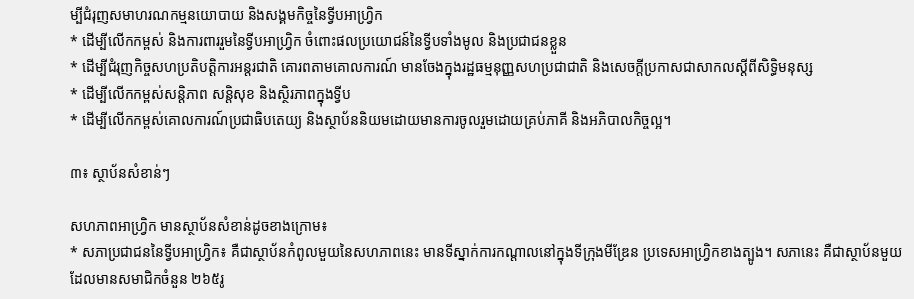ម្បីជំរុញសមាហរណកម្មនយោបាយ និងសង្គមកិច្ចនៃទ្វីបអាហ្រ្វិក
* ដើម្បីលើកកម្ពស់ និងការពាររួមនៃទ្វីបអាហ្វ្រិក ចំពោះផលប្រយោជន៍នៃទ្វីបទាំងមូល និងប្រជាជនខ្លួន
* ដើម្បីជំរុញកិច្ចសហប្រតិបត្តិការអន្តរជាតិ គោរពតាមគោលការណ៍ មានចែងក្នុងរដ្ឋធម្មនុញ្ញសហប្រជាជាតិ និងសេចក្តីប្រកាសជាសាកលស្តីពីសិទ្ធិមនុស្ស
* ដើម្បីលើកកម្ពស់សន្តិភាព សន្តិសុខ និងស្ថិរភាពក្នុងទ្វីប
* ដើម្បីលើកកម្ពស់គោលការណ៍ប្រជាធិបតេយ្យ និងស្ថាប័ននិយមដោយមានការចូលរួមដោយគ្រប់ភាគី និងអភិបាលកិច្ចល្អ។

៣៖ ស្ថាប័នសំខាន់ៗ

សហភាពអាហ្រ្វិក មានស្ថាប័នសំខាន់ដូចខាងក្រោម៖
* សភាប្រជាជននៃទ្វីបអាហ្វ្រិក៖ គឺជាស្ថាប័នកំពូលមួយនៃសហភាពនេះ មានទីស្នាក់ការកណ្តាលនៅក្នុងទីក្រុងមីឌ្រែន ប្រទេសអាហ្រ្វិកខាងត្បូង។ សភានេះ គឺជាស្ថាប័នមួយ ដែលមានសមាជិកចំនួន ២៦៥រូ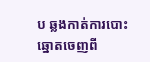ប ឆ្លងកាត់ការបោះឆ្នោតចេញពី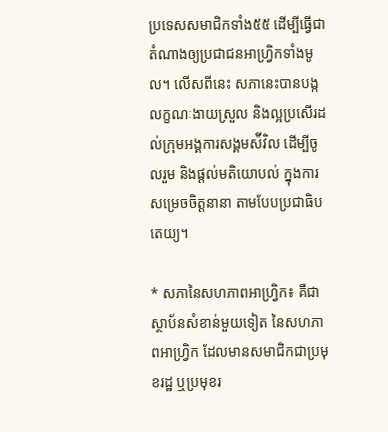ប្រទេសសមាជិកទាំង៥៥ ដើម្បីធ្វើជាតំណាងឲ្យប្រជាជនអាហ្វ្រិកទាំងមូល។ លើសពីនេះ សភានេះបានបង្កលក្ខណៈងាយស្រួល និងល្អប្រសើរដល់ក្រុមអង្គការសង្គមស៉ីវិល ដើម្បីចូលរួម និងផ្តល់មតិយោបល់ ក្នុងការសម្រេចចិត្តនានា តាមបែបប្រជាធិបតេយ្យ។

* សភានៃសហភាពអាហ្រ្វិក៖ គឺជាស្ថាប័នសំខាន់មួយទៀត នៃសហភាពអាហ្វ្រិក ដែលមានសមាជិកជាប្រមុខរដ្ឋ ឬប្រមុខរ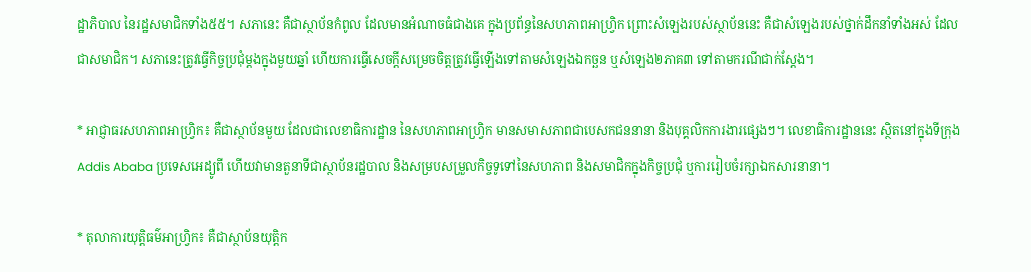ដ្ឋាភិបាល នៃរដ្ឋសមាជិកទាំង៥៥។ សភានេះ គឺជាស្ថាប័នកំពូល ដែលមានអំណាចធំជាងគេ ក្នុងប្រព័ន្ធនៃសហភាពអាហ្វ្រិក ព្រោះសំឡេងរបស់ស្ថាប័ននេះ គឺជាសំឡេងរបស់ថ្នាក់ដឹកនាំទាំងអស់ ដែលជាសមាជិក។ សភានេះត្រូវធ្វើកិច្ចប្រជុំម្តងក្នុងមួយឆ្នាំ ហើយការធ្វើសេចក្តីសម្រេចចិត្តត្រូវធ្វើឡើងទៅតាមសំឡេងឯកច្ឆន ឬសំឡេង២ភាគ៣ ទៅតាមករណីជាក់ស្តែង។

* អាជ្ញាធរសហភាពអាហ្រ្វិក៖ គឺជាស្ថាប័នមួយ ដែលជាលេខាធិការដ្ឋាន នៃសហភាពអាហ្វ្រិក មានសមាសភាពជាបេសកជននានា និងបុគ្គលិកការងារផ្សេងៗ។ លេខាធិការដ្ឋាននេះ ស្ថិតនៅក្នុងទីក្រុង Addis Ababa ប្រទេសអេដ្យូពី ហើយវាមានតួនាទីជាស្ថាប័នរដ្ឋបាល និងសម្របសម្រួលកិច្ចទូទៅនៃសហភាព និងសមាជិកក្នុងកិច្ចប្រជុំ ឬការរៀបចំរក្សាឯកសារនានា។

* តុលាការយុត្តិធម៌អាហ្វ្រិក៖ គឺជាស្ថាប័នយុតិ្តក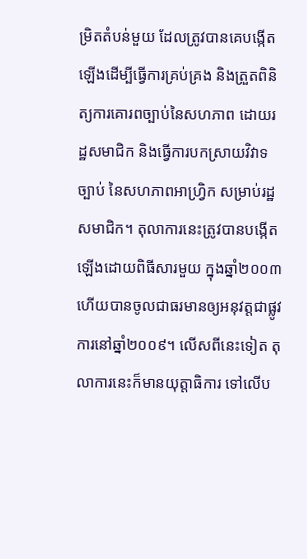ម្រិតតំបន់មួយ ដែលត្រូវបានគេបង្កើតឡើងដើម្បីធ្វើការគ្រប់គ្រង និងត្រួតពិនិត្យការគោរពច្បាប់នៃសហភាព ដោយរដ្ឋសមាជិក និងធ្វើការបកស្រាយវិវាទច្បាប់ នៃសហភាពអាហ្វ្រិក សម្រាប់រដ្ឋសមាជិក។ តុលាការនេះត្រូវបានបង្កើតឡើងដោយពិធីសារមួយ ក្នុងឆ្នាំ២០០៣ ហើយបានចូលជាធរមានឲ្យអនុវត្តជាផ្លូវការនៅឆ្នាំ២០០៩។ លើសពីនេះទៀត តុលាការនេះក៏មានយុត្តាធិការ ទៅលើប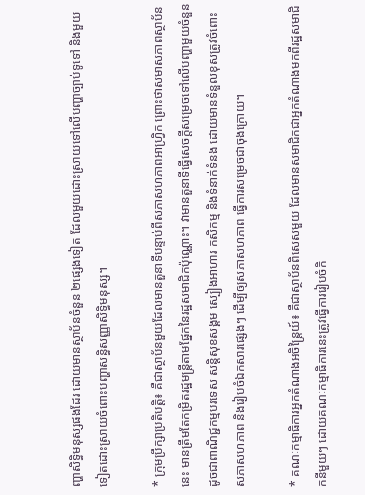ញ្ហាសិទ្ធិមនុស្សផងដែរ ដោយមានស្ថាប័នចំនួន ២ផ្សេងទៀត ដែលមួយដោះស្រាយទៅលើបញ្ហាច្បាប់ទូទៅ និងមួយទៀតដោះស្រាយចំពោះបញ្ហាសន្ធិសញ្ញាសិទ្ធិមនុស្ស។

* ក្រុមប្រឹក្សាប្រតិបត្តិ៖ គឺជាស្ថាប័នមួយដែលមានតួនាទីបន្ទាប់ពីសភាសហភាពអាហ្វ្រិក ព្រោះថាសមាសភាពស្ថាប័ននេះ មានត្រឹមតែកម្រិតរដ្ឋមន្ត្រីតាមផ្នែកនៃរដ្ឋសមាជិកប៉ុណ្ណោះ។ វាមានតួនាទីធ្វើសេចក្តីសម្រេចទៅលើបញ្ហាមួយចំនួន ដូចជាពាណិជ្ជកម្មបរទេស សន្តិសុខសង្គម ស្បៀងអាហារ កសិកម្ម និងទំនាក់ទំនង ដោយមានទំនួលខុសត្រូវចំពោះសភាសហភាព និងរៀបចំឯកសារផ្សេងៗ ដើម្បីឲ្យសភាសហភាព ធ្វើការសម្រេចជាចុងក្រោយ។

* គណៈកម្មាធិការអ្នកតំណាងអចិន្ត្រៃយ៍៖ គឺជាស្ថាប័នពិសេសមួយ ដែលមានសមាជិកជាអ្នកតំណាងមកពីរដ្ឋសមាជិកនីមួយៗ ដោយគណៈកម្មាធិការនេះត្រូវធ្វើការរៀបចំកិ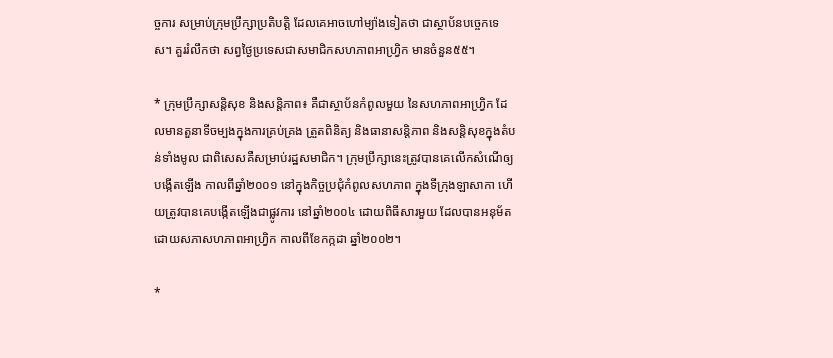ច្ចការ សម្រាប់ក្រុមប្រឹក្សាប្រតិបត្តិ ដែលគេអាចហៅម្យ៉ាងទៀតថា ជាស្ថាប័នបច្ចេកទេស។ គួររំលឹកថា សព្វថ្ងៃប្រទេសជាសមាជិកសហភាពអាហ្រ្វិក មានចំនួន៥៥។

* ក្រុមប្រឹក្សាសន្តិសុខ និងសន្តិភាព៖ គឺជាស្ថាប័នកំពូលមួយ នៃសហភាពអាហ្វ្រិក ដែលមានតួនាទីចម្បងក្នុងការគ្រប់គ្រង ត្រួតពិនិត្យ និងធានាសន្តិភាព និងសន្តិសុខក្នុងតំបន់ទាំងមូល ជាពិសេសគឺសម្រាប់រដ្ឋសមាជិក។ ក្រុមប្រឹក្សានេះត្រូវបានគេលើកសំណើឲ្យបង្កើតឡើង កាលពីឆ្នាំ២០០១ នៅក្នុងកិច្ចប្រជុំកំពូលសហភាព ក្នុងទីក្រុងឡាសាកា ហើយត្រូវបានគេបង្កើតឡើងជាផ្លូវការ នៅឆ្នាំ២០០៤ ដោយពិធីសារមួយ ដែលបានអនុម័តដោយសភាសហភាពអាហ្វ្រិក កាលពីខែកក្កដា ឆ្នាំ២០០២។

*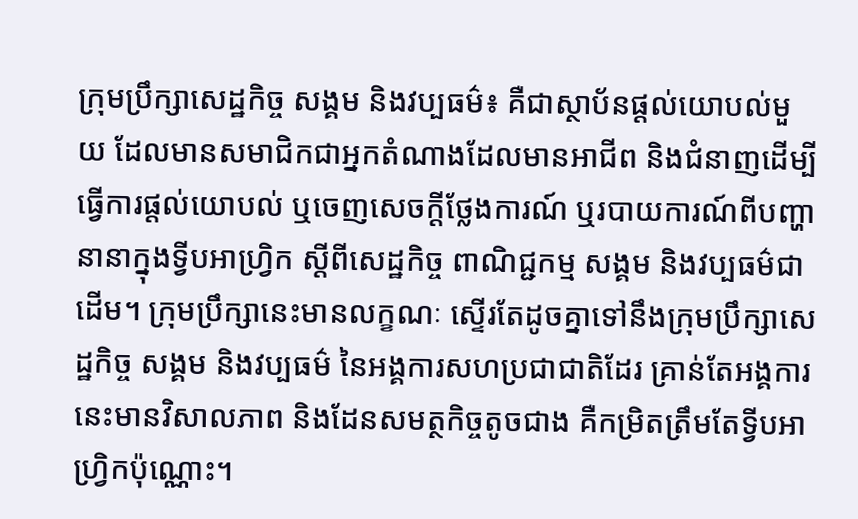ក្រុមប្រឹក្សាសេដ្ឋកិច្ច សង្គម និងវប្បធម៌៖ គឺជាស្ថាប័នផ្តល់យោបល់មួយ ដែលមានសមាជិកជាអ្នកតំណាងដែលមានអាជីព និងជំនាញដើម្បីធ្វើការផ្តល់យោបល់ ឬចេញសេចក្តីថ្លែងការណ៍ ឬរបាយការណ៍ពីបញ្ហានានាក្នុងទ្វីបអាហ្វ្រិក ស្តីពីសេដ្ឋកិច្ច ពាណិជ្ជកម្ម សង្គម និងវប្បធម៌ជាដើម។ ក្រុមប្រឹក្សានេះមានលក្ខណៈ ស្ទើរតែដូចគ្នាទៅនឹងក្រុមប្រឹក្សាសេដ្ឋកិច្ច សង្គម និងវប្បធម៌ នៃអង្គការសហប្រជាជាតិដែរ គ្រាន់តែអង្គការនេះមានវិសាលភាព និងដែនសមត្ថកិច្ចតូចជាង គឺកម្រិតត្រឹមតែទ្វីបអាហ្រ្វិកប៉ុណ្ណោះ។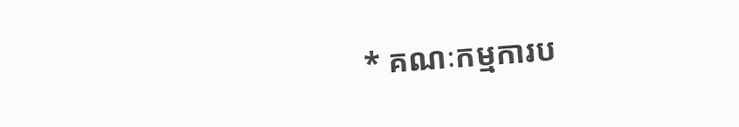* គណៈកម្មការប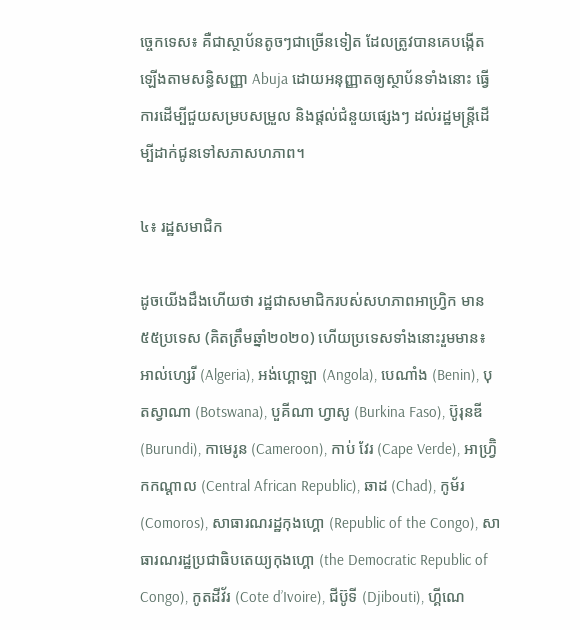ច្ចេកទេស៖ គឺជាស្ថាប័នតូចៗជាច្រើនទៀត ដែលត្រូវបានគេបង្កើតឡើងតាមសន្ធិសញ្ញា Abuja ដោយអនុញ្ញាតឲ្យស្ថាប័នទាំងនោះ ធ្វើការដើម្បីជួយសម្របសម្រួល និងផ្តល់ជំនួយផ្សេងៗ ដល់រដ្ឋមន្ត្រីដើម្បីដាក់ជូនទៅសភាសហភាព។

៤៖ រដ្ឋសមាជិក

ដូចយើងដឹងហើយថា រដ្ឋជាសមាជិករបស់សហភាពអាហ្រិ្វក មាន៥៥ប្រទេស (គិតត្រឹមឆ្នាំ២០២០) ហើយប្រទេសទាំងនោះរួមមាន៖ អាល់ហ្សេរី (Algeria), អង់ហ្គោឡា (Angola), បេណាំង (Benin), បុតស្វាណា (Botswana), បួគីណា ហ្វាសូ (Burkina Faso), ប៊ូរុនឌី (Burundi), កាមេរូន (Cameroon), កាប់ វែរ (Cape Verde), អាហ្វ្រ៊ិកកណ្តាល (Central African Republic), ឆាដ (Chad), កូម័រ (Comoros), សាធារណរដ្ឋកុងហ្គោ (Republic of the Congo), សាធារណរដ្ឋប្រជាធិបតេយ្យកុងហ្គោ (the Democratic Republic of Congo), កូតដីវ័រ (Cote d’Ivoire), ជីប៊ូទី (Djibouti), ហ្គីណេ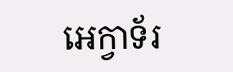អេក្វាទ័រ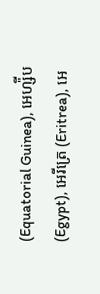(Equatorial Guinea), អេហ្ស៉ីប (Egypt), អេរីត្រេ (Eritrea), អេ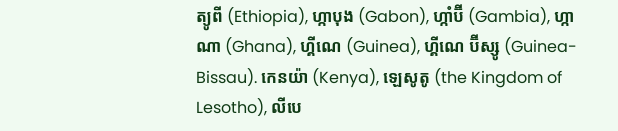ត្យូពី (Ethiopia), ហ្កាបុង (Gabon), ហ្កាំប៊ី (Gambia), ហ្កាណា (Ghana), ហ្គីណេ (Guinea), ហ្គីណេ ប៊ីស្សូ (Guinea-Bissau). កេនយ៉ា (Kenya), ឡេសូតូ (the Kingdom of Lesotho), លីបេ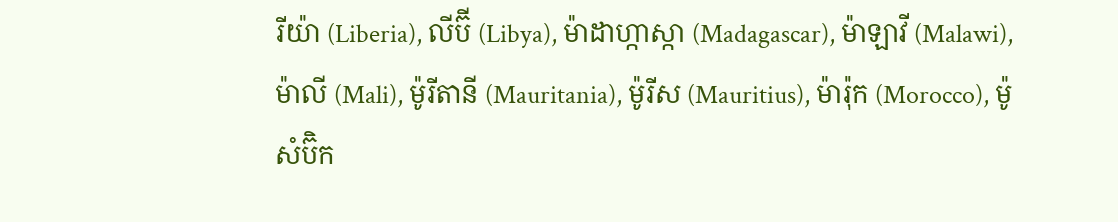រីយ៉ា (Liberia), លីប៊ី (Libya), ម៉ាដាហ្កាស្កា (Madagascar), ម៉ាឡាវី (Malawi), ម៉ាលី (Mali), ម៉ូរីតានី (Mauritania), ម៉ូរីស (Mauritius), ម៉ារ៉ុក (Morocco), ម៉ូសំប៊ិក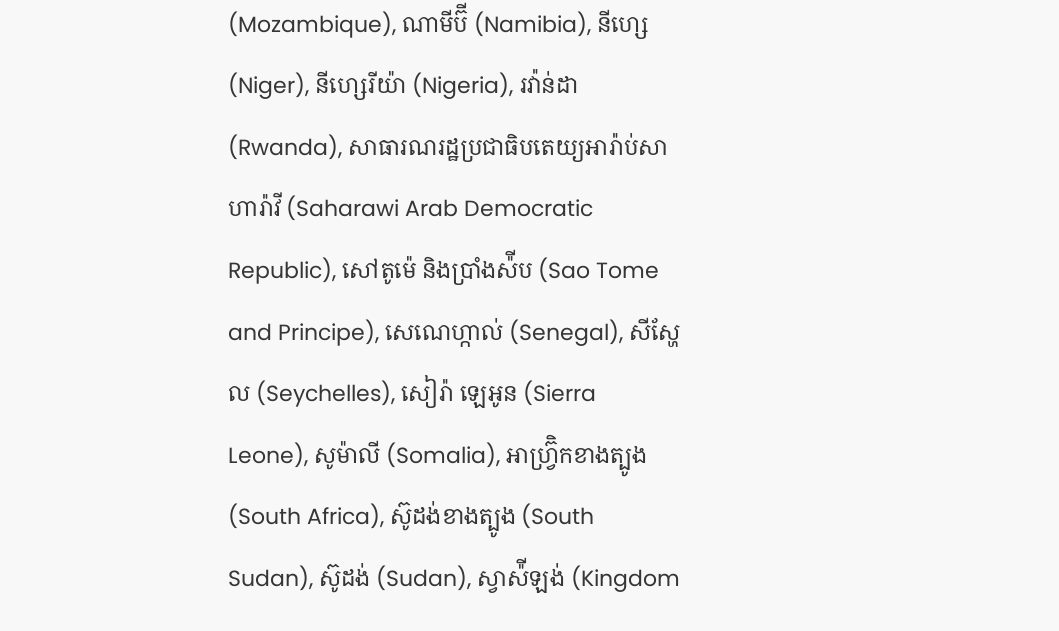(Mozambique), ណាមីប៊ី (Namibia), នីហ្សេ (Niger), នីហ្សេរីយ៉ា (Nigeria), រវ៉ាន់ដា (Rwanda), សាធារណរដ្ឋប្រជាធិបតេយ្យអារ៉ាប់សាហារ៉ាវី (Saharawi Arab Democratic Republic), សៅតូម៉េ និងប្រាំងស៉ីប (Sao Tome and Principe), សេណេហ្កាល់ (Senegal), សីស្ហែល (Seychelles), សៀរ៉ា ឡេអូន (Sierra Leone), សូម៉ាលី (Somalia), អាហ្វ្រ៊ិកខាងត្បូង (South Africa), ស៊ូដង់ខាងត្បូង (South Sudan), ស៊ូដង់ (Sudan), ស្វាស៉ីឡង់ (Kingdom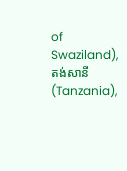of Swaziland), តង់សានី (Tanzania),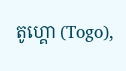តូហ្គោ (Togo),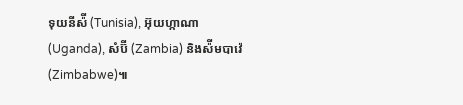ទុយនីស៉ី (Tunisia), អ៊ុយហ្កាណា (Uganda), សំប៊ី (Zambia) និងស៉ីមបាវ៉េ (Zimbabwe)៕